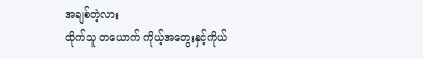အချစ်တဲ့လား
ထိုက်သူ တယောက် ကိုယ့်အတွေးနှင့်ကိုယ်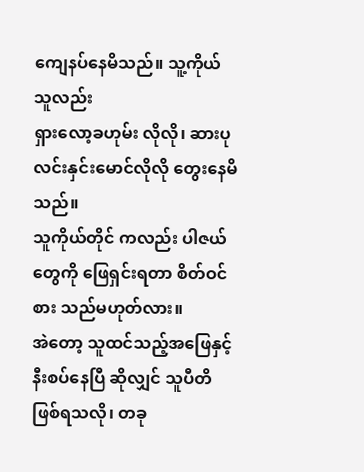ကျေနပ်နေမိသည်။ သူ့ကိုယ်သူလည်း
ရှားလော့ခဟုမ်း လိုလို၊ ဆားပုလင်းနှင်းမောင်လိုလို တွေးနေမိသည်။
သူကိုယ်တိုင် ကလည်း ပါဇယ်တွေကို ဖြေရှင်းရတာ စိတ်ဝင်စား သည်မဟုတ်လား။
အဲတော့ သူထင်သည့်အဖြေနှင့် နီးစပ်နေပြီ ဆိုလျှင် သူပီတိဖြစ်ရသလို၊ တခု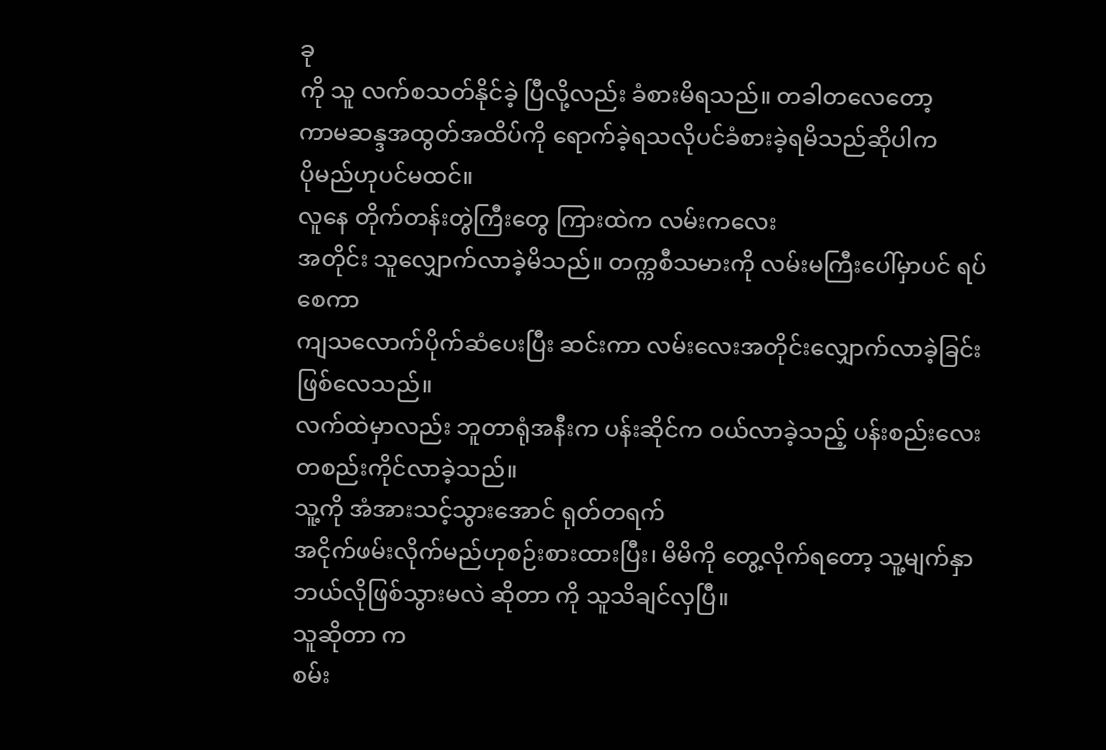ခု
ကို သူ လက်စသတ်နိုင်ခဲ့ ပြီလို့လည်း ခံစားမိရသည်။ တခါတလေတော့
ကာမဆန္ဒအထွတ်အထိပ်ကို ရောက်ခဲ့ရသလိုပင်ခံစားခဲ့ရမိသည်ဆိုပါက
ပိုမည်ဟုပင်မထင်။
လူနေ တိုက်တန်းတွဲကြီးတွေ ကြားထဲက လမ်းကလေး
အတိုင်း သူလျှောက်လာခဲ့မိသည်။ တက္ကစီသမားကို လမ်းမကြီးပေါ်မှာပင် ရပ်စေကာ
ကျသလောက်ပိုက်ဆံပေးပြီး ဆင်းကာ လမ်းလေးအတိုင်းလျှောက်လာခဲ့ခြင်းဖြစ်လေသည်။
လက်ထဲမှာလည်း ဘူတာရုံအနီးက ပန်းဆိုင်က ဝယ်လာခဲ့သည့် ပန်းစည်းလေး
တစည်းကိုင်လာခဲ့သည်။
သူ့ကို အံအားသင့်သွားအောင် ရုတ်တရက်
အငိုက်ဖမ်းလိုက်မည်ဟုစဉ်းစားထားပြီး၊ မိမိကို တွေ့လိုက်ရတော့ သူ့မျက်နှာ
ဘယ်လိုဖြစ်သွားမလဲ ဆိုတာ ကို သူသိချင်လှပြီ။
သူဆိုတာ က
စမ်း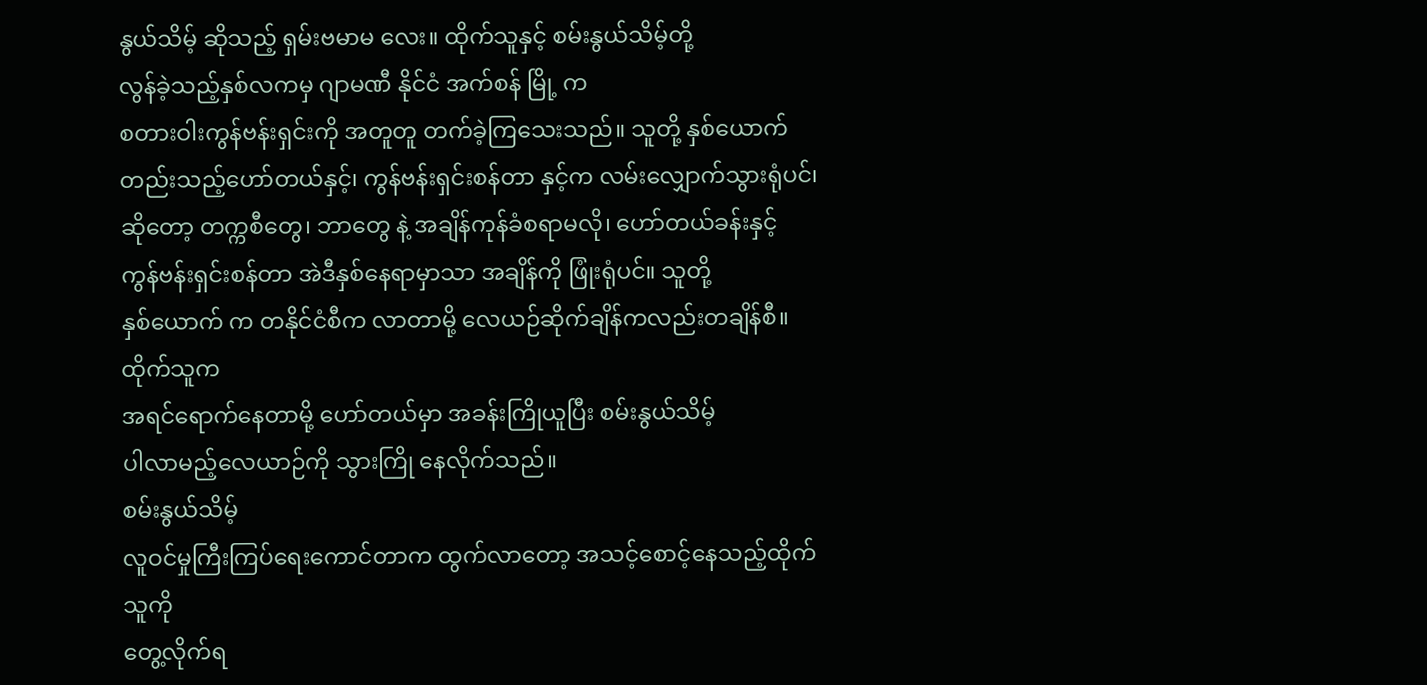နွယ်သိမ့် ဆိုသည့် ရှမ်းဗမာမ လေး။ ထိုက်သူနှင့် စမ်းနွယ်သိမ့်တို့
လွန်ခဲ့သည့်နှစ်လကမှ ဂျာမဏီ နိုင်ငံ အက်စန် မြို့ က
စတားဝါးကွန်ဗန်းရှင်းကို အတူတူ တက်ခဲ့ကြသေးသည်။ သူတို့ နှစ်ယောက်
တည်းသည့်ဟော်တယ်နှင့်၊ ကွန်ဗန်းရှင်းစန်တာ နှင့်က လမ်းလျှောက်သွားရုံပင်၊
ဆိုတော့ တက္ကစီတွေ၊ ဘာတွေ နဲ့ အချိန်ကုန်ခံစရာမလို၊ ဟော်တယ်ခန်းနှင့်
ကွန်ဗန်းရှင်းစန်တာ အဲဒီနှစ်နေရာမှာသာ အချိန်ကို ဖြုံးရုံပင်။ သူတို့
နှစ်ယောက် က တနိုင်ငံစီက လာတာမို့ လေယဉ်ဆိုက်ချိန်ကလည်းတချိန်စီ။ ထိုက်သူက
အရင်ရောက်နေတာမို့ ဟော်တယ်မှာ အခန်းကြိုယူပြီး စမ်းနွယ်သိမ့်
ပါလာမည့်လေယာဉ်ကို သွားကြို နေလိုက်သည်။
စမ်းနွယ်သိမ့်
လူဝင်မှုကြီးကြပ်ရေးကောင်တာက ထွက်လာတော့ အသင့်စောင့်နေသည့်ထိုက်သူကို
တွေ့လိုက်ရ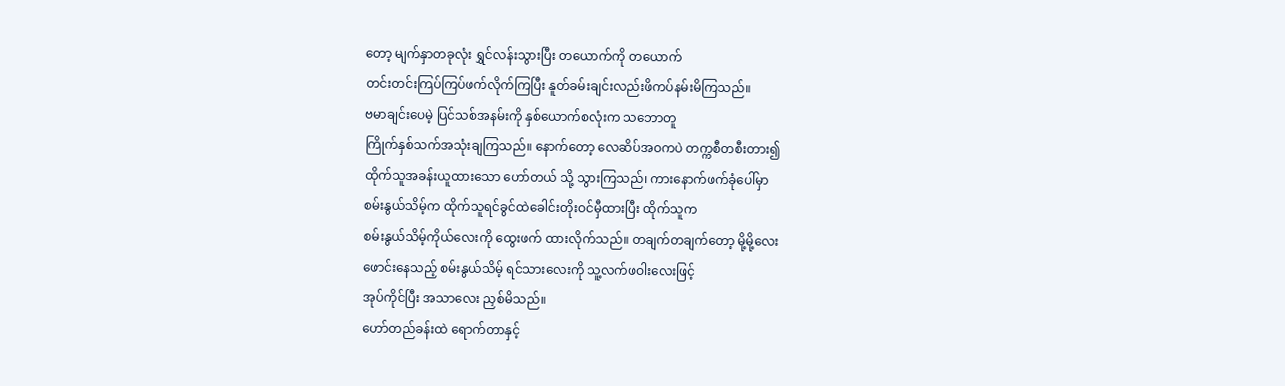တော့ မျက်နှာတခုလုံး ရွှင်လန်းသွားပြီး တယောက်ကို တယောက်
တင်းတင်းကြပ်ကြပ်ဖက်လိုက်ကြပြီး နူတ်ခမ်းချင်းလည်းဖိကပ်နမ်းမိကြသည်။
ဗမာချင်းပေမဲ့ ပြင်သစ်အနမ်းကို နှစ်ယောက်စလုံးက သဘောတူ
ကြိုက်နှစ်သက်အသုံးချကြသည်။ နောက်တော့ လေဆိပ်အဝကပဲ တက္ကစီတစီးတား၍
ထိုက်သူအခန်းယူထားသော ဟော်တယ် သို့ သွားကြသည်၊ ကားနောက်ဖက်ခုံပေါ်မှာ
စမ်းနွယ်သိမ့်က ထိုက်သူရင်ခွင်ထဲခေါင်းတိုးဝင်မှီထားပြီး ထိုက်သူက
စမ်းနွယ်သိမ့်ကိုယ်လေးကို ထွေးဖက် ထားလိုက်သည်။ တချက်တချက်တော့ မို့မို့လေး
ဖောင်းနေသည့် စမ်းနွယ်သိမ့် ရင်သားလေးကို သူ့လက်ဖဝါးလေးဖြင့်
အုပ်ကိုင်ပြီး အသာလေး ညှစ်မိသည်။
ဟော်တည်ခန်းထဲ ရောက်တာနှင့်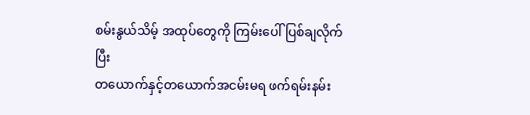စမ်းနွယ်သိမ့် အထုပ်တွေကို ကြမ်းပေါ်ပြစ်ချလိုက်ပြီး
တယောက်နှင့်တယောက်အငမ်းမရ ဖက်ရမ်းနမ်း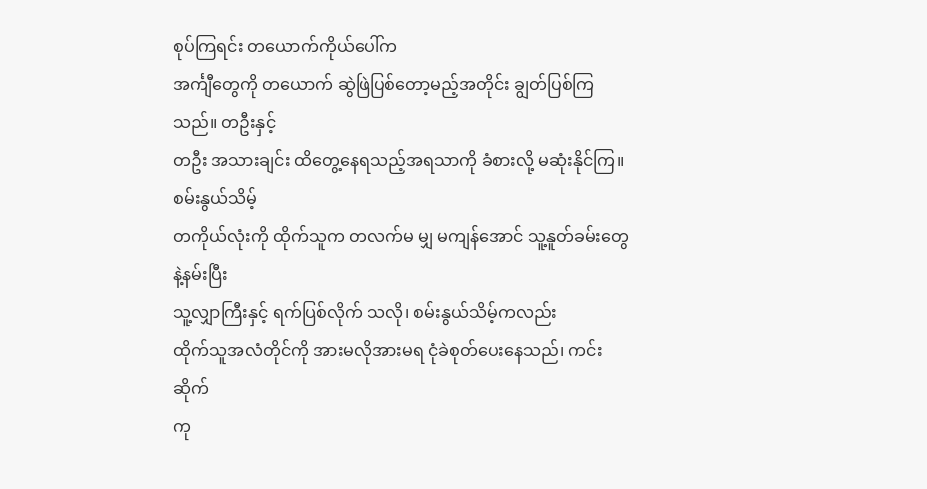စုပ်ကြရင်း တယောက်ကိုယ်ပေါ်က
အင်္ကျီတွေကို တယောက် ဆွဲဖြဲပြစ်တော့မည့်အတိုင်း ချွတ်ပြစ်ကြသည်။ တဦးနှင့်
တဦး အသားချင်း ထိတွေ့နေရသည့်အရသာကို ခံစားလို့ မဆုံးနိုင်ကြ။ စမ်းနွယ်သိမ့်
တကိုယ်လုံးကို ထိုက်သူက တလက်မ မျှ မကျန်အောင် သူ့နူတ်ခမ်းတွေနဲ့နမ်းပြီး
သူ့လျှာကြီးနှင့် ရက်ပြစ်လိုက် သလို၊ စမ်းနွယ်သိမ့်ကလည်း
ထိုက်သူအလံတိုင်ကို အားမလိုအားမရ ငုံခဲစုတ်ပေးနေသည်၊ ကင်းဆိုက်
ကု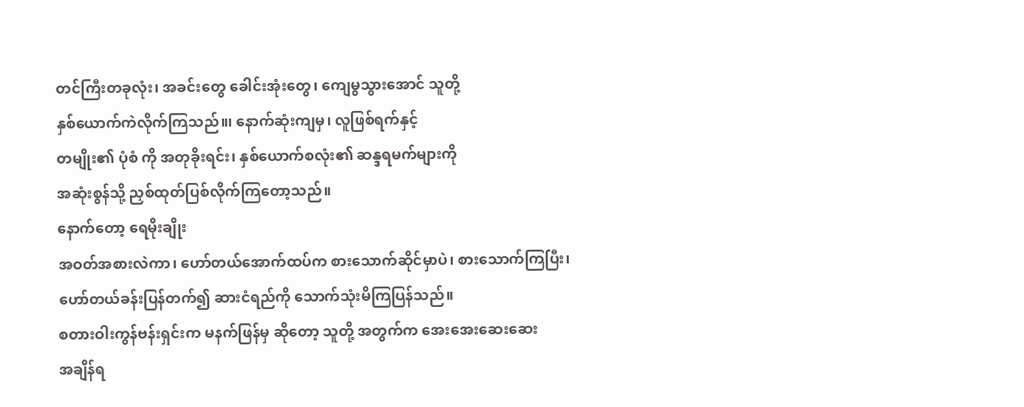တင်ကြီးတခုလုံး၊ အခင်းတွေ ခေါင်းအုံးတွေ၊ ကျေမွသွားအောင် သူတို့
နှစ်ယောက်ကဲလိုက်ကြသည်။၊ နောက်ဆုံးကျမှ၊ လူဖြစ်ရက်နှင့်
တမျိုး၏ ပုံစံ ကို အတုခိုးရင်း၊ နှစ်ယောက်စလုံး၏ ဆန္ဒရမက်များကို
အဆုံးစွန်သို့ ညှစ်ထုတ်ပြစ်လိုက်ကြတော့သည်။
နောက်တော့ ရေမိုးချိုး
အဝတ်အစားလဲကာ၊ ဟော်တယ်အောက်ထပ်က စားသောက်ဆိုင်မှာပဲ၊ စားသောက်ကြပြီး၊
ဟော်တယ်ခန်းပြန်တက်၍ ဆားငံရည်ကို သောက်သုံးမိကြပြန်သည်။
စတားဝါးကွန်ဗန်းရှင်းက မနက်ဖြန်မှ ဆိုတော့ သူတို့ အတွက်က အေးအေးဆေးဆေး
အချိန်ရ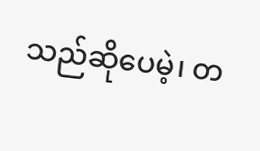သည်ဆိုပေမဲ့၊ တ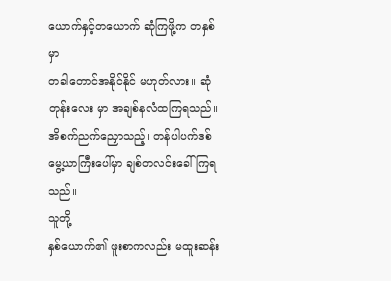ယောက်နှင့်တယောက် ဆုံကြဖို့က တနှစ်မှာ
တခါတောင်အနိုင်နိုင် မဟုတ်လား။ ဆုံတုန်းလေး မှာ အချစ်နလံထကြရသည်။
အိစက်ညက်ညှောသည့်၊ တန်ပါပက်ဒစ် မွေ့ယာကြီးပေါ်မှာ ချစ်တလင်းခေါ်ကြရသည်။
သူတို့
နှစ်ယောက်၏ ဖူးစာကလည်း မထူးဆန်း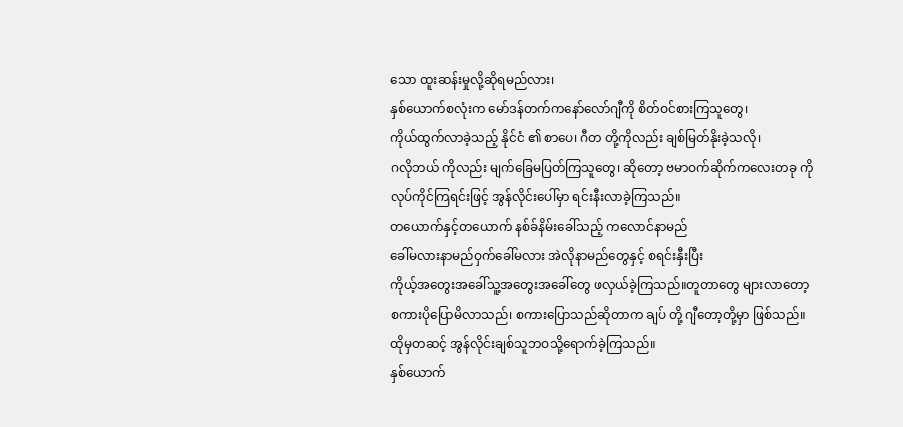သော ထူးဆန်းမှုလို့ဆိုရမည်လား၊
နှစ်ယောက်စလုံးက မော်ဒန်တက်ကနော်လော်ဂျီကို စိတ်ဝင်စားကြသူတွေ၊
ကိုယ်ထွက်လာခဲ့သည့် နိုင်ငံ ၏ စာပေ၊ ဂီတ တို့ကိုလည်း ချစ်မြတ်နိုးခဲ့သလို၊
ဂလိုဘယ် ကိုလည်း မျက်ခြေမပြတ်ကြသူတွေ၊ ဆိုတော့ ဗမာဝက်ဆိုက်ကလေးတခု ကို
လုပ်ကိုင်ကြရင်းဖြင့် အွန်လိုင်းပေါ်မှာ ရင်းနီးလာခဲ့ကြသည်။
တယောက်နှင့်တယောက် နစ်ခ်နိမ်းခေါ်သည့် ကလောင်နာမည်
ခေါ်မလားနာမည်ဝှက်ခေါ်မလား အဲလိုနာမည်တွေနှင့် စရင်းနှီးပြီး
ကိုယ့်အတွေးအခေါ်သူ့အတွေးအခေါ်တွေ ဖလှယ်ခဲ့ကြသည်။တူတာတွေ များလာတော့
စကားပိုပြောမိလာသည်၊ စကားပြောသည်ဆိုတာက ချပ် တို့ ဂျီတော့တို့မှာ ဖြစ်သည်။
ထိုမှတဆင့် အွန်လိုင်းချစ်သူဘဝသို့ရောက်ခဲ့ကြသည်။
နှစ်ယောက်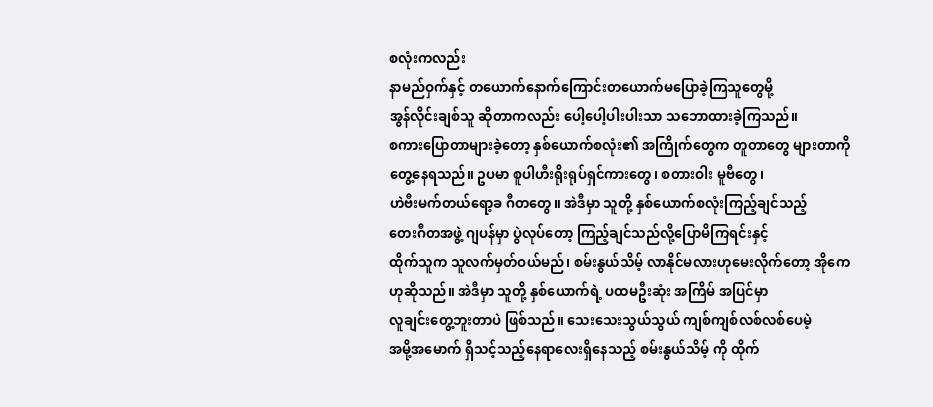စလုံးကလည်း
နာမည်ဝှက်နှင့် တယောက်နောက်ကြောင်းတယောက်မပြောခဲ့ကြသူတွေမို့
အွန်လိုင်းချစ်သူ ဆိုတာကလည်း ပေါ့ပေါ့ပါးပါးသာ သဘောထားခဲ့ကြသည်။
စကားပြောတာများခဲ့တော့ နှစ်ယောက်စလုံး၏ အကြိုက်တွေက တူတာတွေ များတာကို
တွေ့နေရသည်။ ဥပမာ စူပါဟီးရိုးရုပ်ရှင်ကားတွေ၊ စတားဝါး မူဗီတွေ၊
ဟဲဗီးမက်တယ်ရော့ခ ဂီတတွေ။ အဲဒီမှာ သူတို့ နှစ်ယောက်စလုံးကြည့်ချင်သည့်
တေးဂီတအဖွဲ့ ဂျပန်မှာ ပွဲလုပ်တော့ ကြည့်ချင်သည်လို့ပြောမိကြရင်းနှင့်
ထိုက်သူက သူလက်မှတ်ဝယ်မည်၊ စမ်းနွယ်သိမ့် လာနိုင်မလားဟုမေးလိုက်တော့ အိုကေ
ဟုဆိုသည်။ အဲဒီမှာ သူတို့ နှစ်ယောက်ရဲ့ ပထမဦးဆုံး အကြိမ် အပြင်မှာ
လူချင်းတွေ့ဘူးတာပဲ ဖြစ်သည်။ သေးသေးသွယ်သွယ် ကျစ်ကျစ်လစ်လစ်ပေမဲ့
အမို့အမောက် ရှိသင့်သည့်နေရာလေးရှိနေသည့် စမ်းနွယ်သိမ့် ကို ထိုက်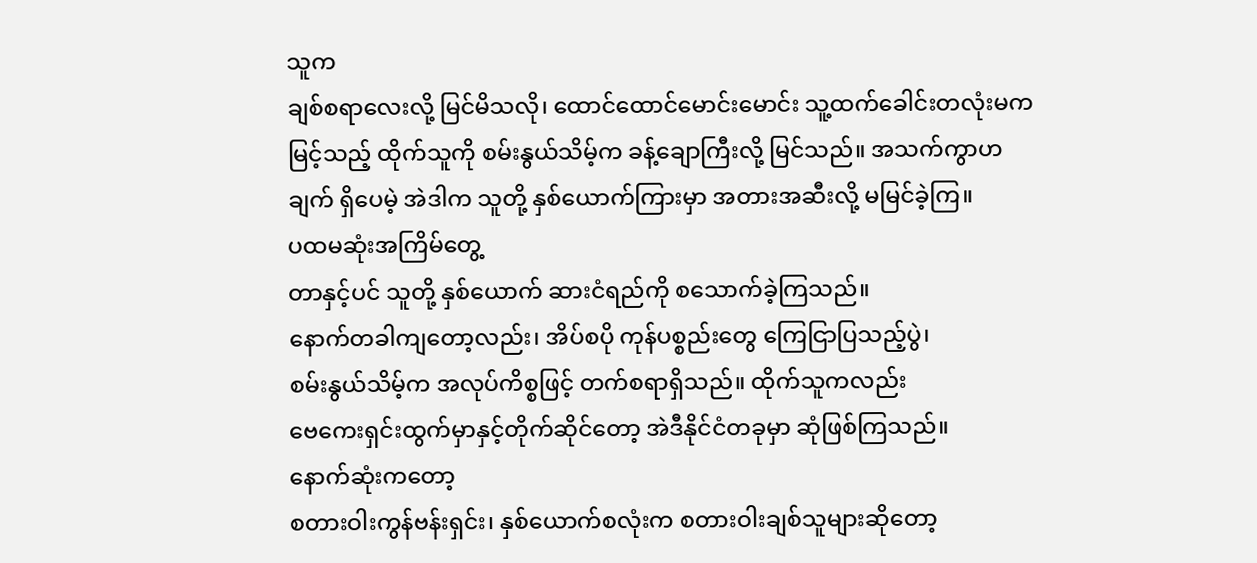သူက
ချစ်စရာလေးလို့ မြင်မိသလို၊ ထောင်ထောင်မောင်းမောင်း သူ့ထက်ခေါင်းတလုံးမက
မြင့်သည့် ထိုက်သူကို စမ်းနွယ်သိမ့်က ခန့်ချောကြီးလို့ မြင်သည်။ အသက်ကွာဟ
ချက် ရှိပေမဲ့ အဲဒါက သူတို့ နှစ်ယောက်ကြားမှာ အတားအဆီးလို့ မမြင်ခဲ့ကြ။
ပထမဆုံးအကြိမ်တွေ့
တာနှင့်ပင် သူတို့ နှစ်ယောက် ဆားငံရည်ကို စသောက်ခဲ့ကြသည်။
နောက်တခါကျတော့လည်း၊ အိပ်စပို ကုန်ပစ္စည်းတွေ ကြေငြာပြသည့်ပွဲ၊
စမ်းနွယ်သိမ့်က အလုပ်ကိစ္စဖြင့် တက်စရာရှိသည်။ ထိုက်သူကလည်း
ဗေကေးရှင်းထွက်မှာနှင့်တိုက်ဆိုင်တော့ အဲဒီနိုင်ငံတခုမှာ ဆုံဖြစ်ကြသည်။
နောက်ဆုံးကတော့
စတားဝါးကွန်ဗန်းရှင်း၊ နှစ်ယောက်စလုံးက စတားဝါးချစ်သူများဆိုတော့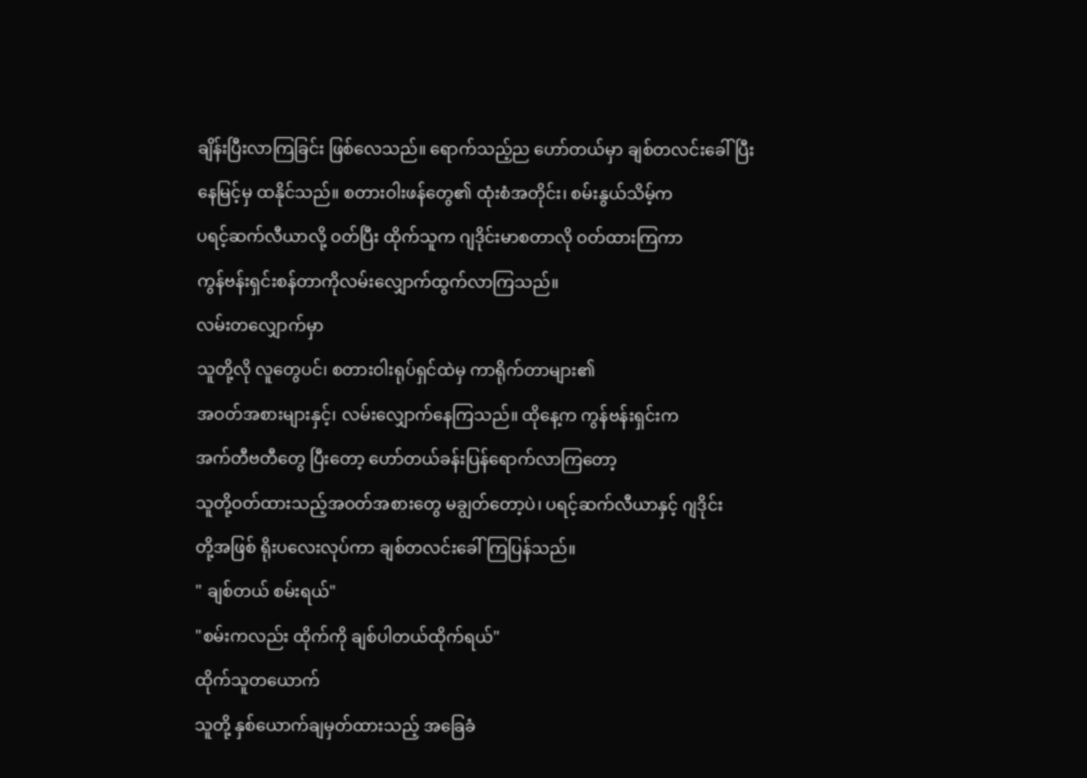ချိန်းပြီးလာကြခြင်း ဖြစ်လေသည်။ ရောက်သည့်ည ဟော်တယ်မှာ ချစ်တလင်းခေါ်ပြီး
နေမြင့်မှ ထနိုင်သည်။ စတားဝါးဖန်တွေ၏ ထုံးစံအတိုင်း၊ စမ်းနွယ်သိမ့်က
ပရင့်ဆက်လီယာလို့ ဝတ်ပြီး ထိုက်သူက ဂျဒိုင်းမာစတာလို ဝတ်ထားကြကာ
ကွန်ဗန်းရှင်းစန်တာကိုလမ်းလျှောက်ထွက်လာကြသည်။
လမ်းတလျှောက်မှာ
သူတို့လို လူတွေပင်၊ စတားဝါးရုပ်ရှင်ထဲမှ ကာရိုက်တာများ၏
အဝတ်အစားများနှင့်၊ လမ်းလျှောက်နေကြသည်။ ထိုနေ့က ကွန်ဗန်းရှင်းက
အက်တီဗတီတွေ ပြီးတော့ ဟော်တယ်ခန်းပြန်ရောက်လာကြတော့
သူတို့ဝတ်ထားသည့်အဝတ်အစားတွေ မချွတ်တော့ပဲ၊ ပရင့်ဆက်လီယာနှင့် ဂျဒိုင်း
တို့အဖြစ် ရိုးပလေးလုပ်ကာ ချစ်တလင်းခေါ်ကြပြန်သည်။
" ချစ်တယ် စမ်းရယ်"
"စမ်းကလည်း ထိုက်ကို ချစ်ပါတယ်ထိုက်ရယ်"
ထိုက်သူတယောက်
သူတို့ နှစ်ယောက်ချမှတ်ထားသည့် အခြေခံ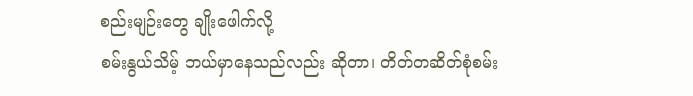စည်းမျဉ်းတွေ ချိုးဖေါက်လို့
စမ်းနွယ်သိမ့် ဘယ်မှာနေသည်လည်း ဆိုတာ၊ တိတ်တဆိတ်စုံစမ်း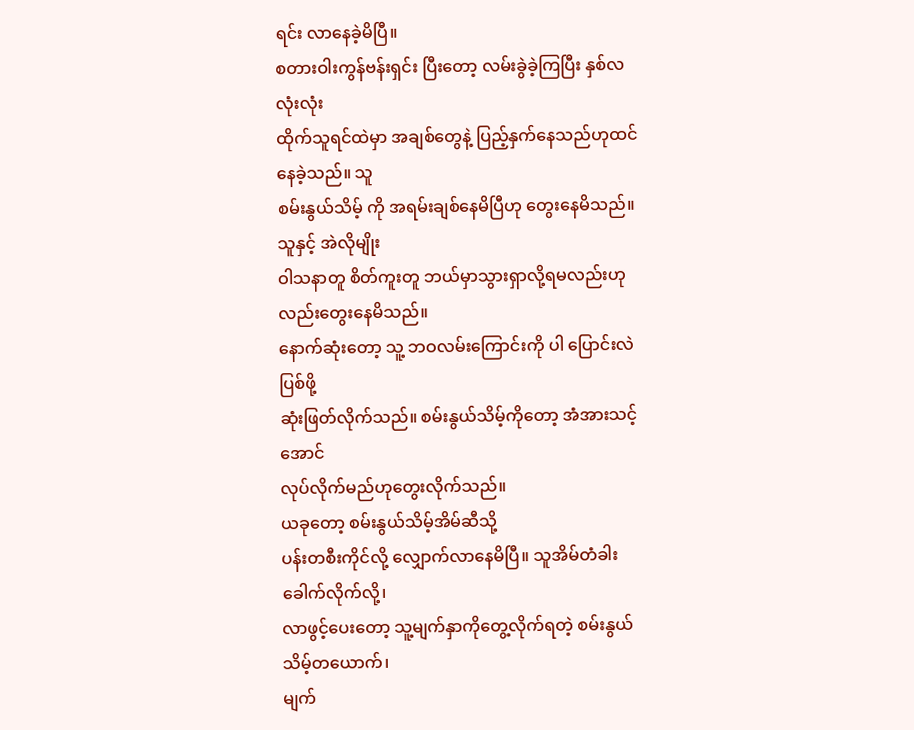ရင်း လာနေခဲ့မိပြီ။
စတားဝါးကွန်ဗန်းရှင်း ပြီးတော့ လမ်းခွဲခဲ့ကြပြီး နှစ်လလုံးလုံး
ထိုက်သူရင်ထဲမှာ အချစ်တွေနဲ့ ပြည့်နှက်နေသည်ဟုထင်နေခဲ့သည်။ သူ
စမ်းနွယ်သိမ့် ကို အရမ်းချစ်နေမိပြီဟု တွေးနေမိသည်။ သူနှင့် အဲလိုမျိုး
ဝါသနာတူ စိတ်ကူးတူ ဘယ်မှာသွားရှာလို့ရမလည်းဟုလည်းတွေးနေမိသည်။
နောက်ဆုံးတော့ သူ့ ဘဝလမ်းကြောင်းကို ပါ ပြောင်းလဲပြစ်ဖို့
ဆုံးဖြတ်လိုက်သည်။ စမ်းနွယ်သိမ့်ကိုတော့ အံအားသင့်အောင်
လုပ်လိုက်မည်ဟုတွေးလိုက်သည်။
ယခုတော့ စမ်းနွယ်သိမ့်အိမ်ဆီသို့
ပန်းတစီးကိုင်လို့ လျှောက်လာနေမိပြီ။ သူအိမ်တံခါးခေါက်လိုက်လို့၊
လာဖွင့်ပေးတော့ သူ့မျက်နှာကိုတွေ့လိုက်ရတဲ့ စမ်းနွယ်သိမ့်တယောက်၊
မျက်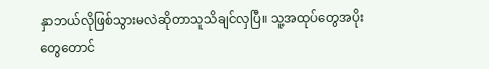နှာဘယ်လိုဖြစ်သွားမလဲဆိုတာသူသိချင်လှပြီ။ သူ့အထုပ်တွေအပိုးတွေတောင်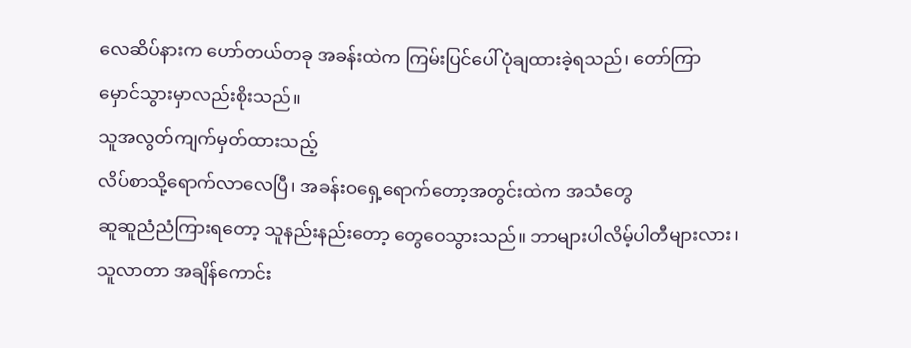လေဆိပ်နားက ဟော်တယ်တခု အခန်းထဲက ကြမ်းပြင်ပေါ်ပုံချထားခဲ့ရသည်၊ တော်ကြာ
မှောင်သွားမှာလည်းစိုးသည်။
သူအလွတ်ကျက်မှတ်ထားသည့်
လိပ်စာသို့ရောက်လာလေပြီ၊ အခန်းဝရှေ့ရောက်တော့အတွင်းထဲက အသံတွေ
ဆူဆူညံညံကြားရတော့ သူနည်းနည်းတော့ တွေဝေသွားသည်။ ဘာများပါလိမ့်ပါတီများလား၊
သူလာတာ အချိန်ကောင်း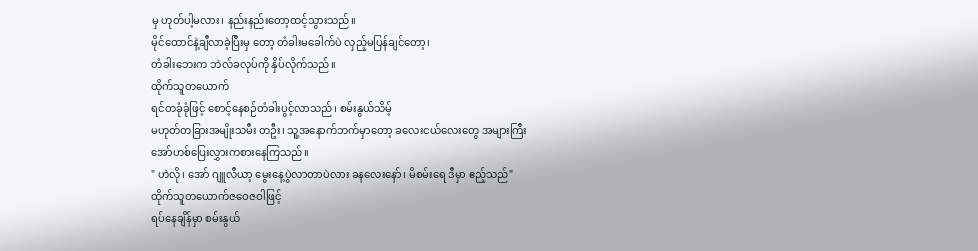မှ ဟုတ်ပါ့မလား၊ နည်းနည်းတော့ထင့်သွားသည်။
မိုင်ထောင်နဲ့ချီလာခဲ့ပြီးမှ တော့ တံခါးမခေါက်ပဲ လှည့်မပြန်ချင်တော့၊
တံခါးဘေးက ဘဲလ်ခလုပ်ကို နှိပ်လိုက်သည်။
ထိုက်သူတယောက်
ရင်တခုံခုံဖြင့် စောင့်နေစဉ်တံခါးပွင့်လာသည်၊ စမ်းနွယ်သိမ့်
မဟုတ်တခြားအမျိုးသမီး တဦး၊ သူ့အနောက်ဘက်မှာတော့ ခလေးငယ်လေးတွေ အများကြီး
အော်ဟစ်ပြေးလွှားကစားနေကြသည်။
" ဟဲလို၊ အော် ဂျူလီယာ့ မွေးနေ့ပွဲလာတာပဲလား ခနလေးနော်၊ မိစမ်းရေ ဒီမှာ ဧည့်သည်"
ထိုက်သူတယောက်ဇဝေဇဝါဖြင့်
ရပ်နေချိန်မှာ စမ်းနွယ်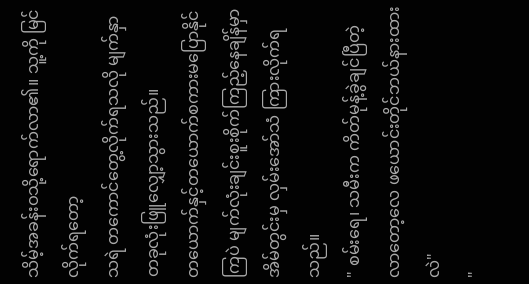သိမ့်အခန်းဝသို့ရောက်လာ၏။ သူ့ကို မြင်လိုက်ရတော့
သရဲ တကောင်တွေ့လိုက်ရသလို မျက်နှာတခုလုံးဖြူလျှော့သွားသည်။
တယောက်နှင့်တယောက်စကားမပြောနိုင်ကြပဲ မျက်လုံးချင်းစူးစိုက်ကြည့်နေချိန်မှာ
အိမ်တွင်းမှ လှမ်းအော်သံ ကြားလိုက်ရသည်။
" စမ်းရေ၊ သမီးက ကိတ်မုန့်ခွဲချင်ပြီတဲ့ လာတော့လေ ဖယောင်းတိုင်ဘယ်နားထားလဲ"
"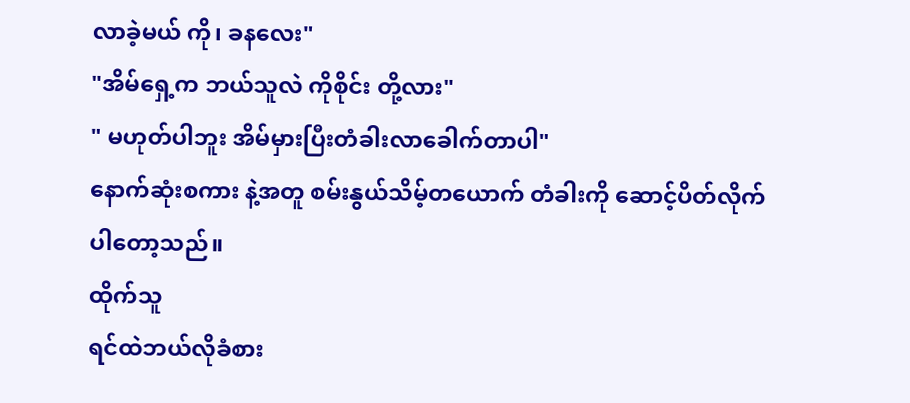လာခဲ့မယ် ကို၊ ခနလေး"
"အိမ်ရှေ့က ဘယ်သူလဲ ကိုစိုင်း တို့လား"
" မဟုတ်ပါဘူး အိမ်မှားပြီးတံခါးလာခေါက်တာပါ"
နောက်ဆုံးစကား နဲ့အတူ စမ်းနွယ်သိမ့်တယောက် တံခါးကို ဆောင့်ပိတ်လိုက်ပါတော့သည်။
ထိုက်သူ
ရင်ထဲဘယ်လိုခံစား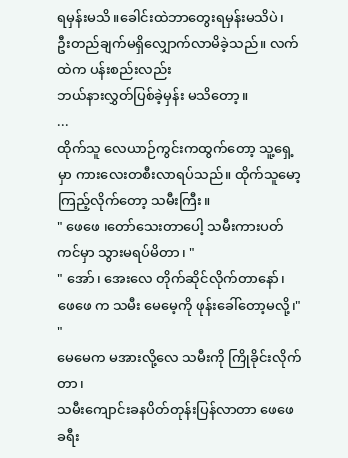ရမှန်းမသိ။ခေါင်းထဲဘာတွေးရမှန်းမသိပဲ၊
ဦးတည်ချက်မရှိလျှောက်လာမိခဲ့သည်။ လက်ထဲက ပန်းစည်းလည်း
ဘယ်နားလွှတ်ပြစ်ခဲ့မှန်း မသိတော့။
...
ထိုက်သူ လေယာဉ်ကွင်းကထွက်တော့ သူ့ရှေ့မှာ ကားလေးတစီးလာရပ်သည်။ ထိုက်သူမော့ကြည့်လိုက်တော့ သမီးကြီး။
" ဖေဖေ ၊တော်သေးတာပေါ့ သမီးကားပတ်ကင်မှာ သွားမရပ်မိတာ၊ "
" အော်၊ အေးလေ တိုက်ဆိုင်လိုက်တာနော်၊ ဖေဖေ က သမီး မေမေ့ကို ဖုန်းခေါ်တော့မလို့၊"
"
မေမေက မအားလို့လေ သမီးကို ကြိုခိုင်းလိုက်တာ၊
သမီးကျောင်းခနပိတ်တုန်းပြန်လာတာ ဖေဖေခရီး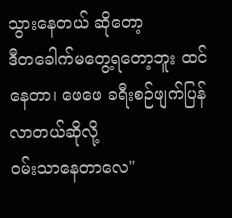သွားနေတယ် ဆိုတော့
ဒီတခေါက်မတွေ့ရတော့ဘူး ထင်နေတာ၊ ဖေဖေ ခရီးစဉ်ဖျက်ပြန်လာတယ်ဆိုလို့
ဝမ်းသာနေတာလေ"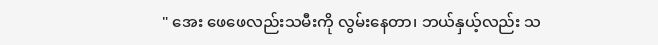" အေး ဖေဖေလည်းသမီးကို လွမ်းနေတာ၊ ဘယ်နှယ့်လည်း သ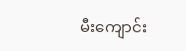မီးကျောင်း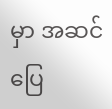မှာ အဆင်ပြေ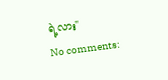ရဲ့လား"
No comments: